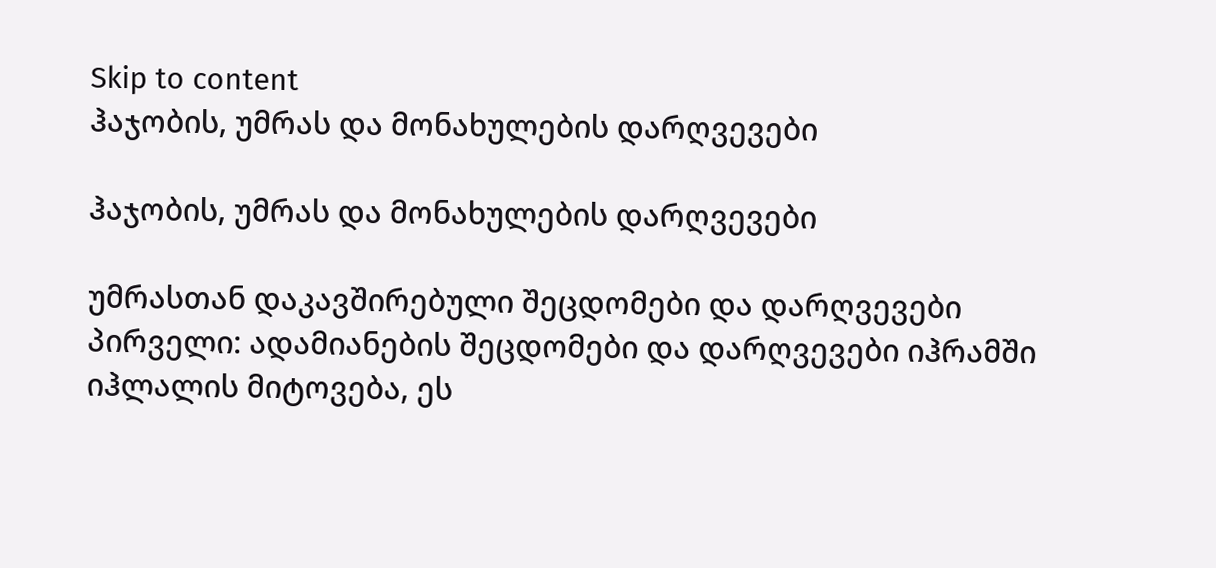Skip to content
ჰაჯობის, უმრას და მონახულების დარღვევები

ჰაჯობის, უმრას და მონახულების დარღვევები

უმრასთან დაკავშირებული შეცდომები და დარღვევები პირველი: ადამიანების შეცდომები და დარღვევები იჰრამში იჰლალის მიტოვება, ეს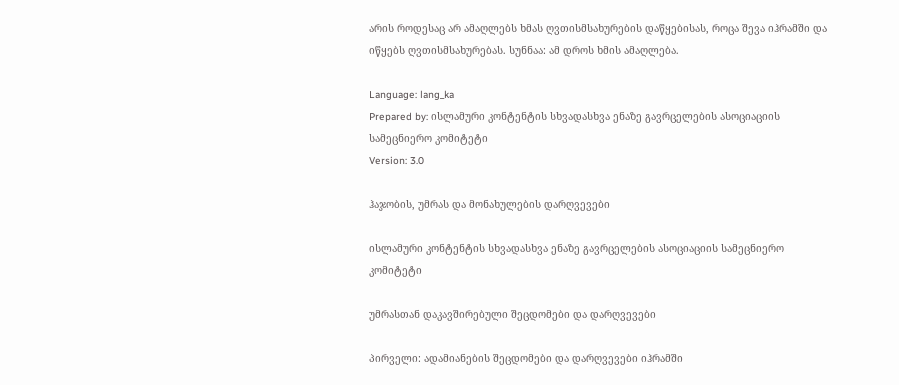არის როდესაც არ ამაღლებს ხმას ღვთისმსახურების დაწყებისას, როცა შევა იჰრამში და იწყებს ღვთისმსახურებას. სუნნაა: ამ დროს ხმის ამაღლება.

Language: lang_ka
Prepared by: ისლამური კონტენტის სხვადასხვა ენაზე გავრცელების ასოციაციის სამეცნიერო კომიტეტი
Version: 3.0

ჰაჯობის, უმრას და მონახულების დარღვევები

ისლამური კონტენტის სხვადასხვა ენაზე გავრცელების ასოციაციის სამეცნიერო კომიტეტი

უმრასთან დაკავშირებული შეცდომები და დარღვევები

პირველი: ადამიანების შეცდომები და დარღვევები იჰრამში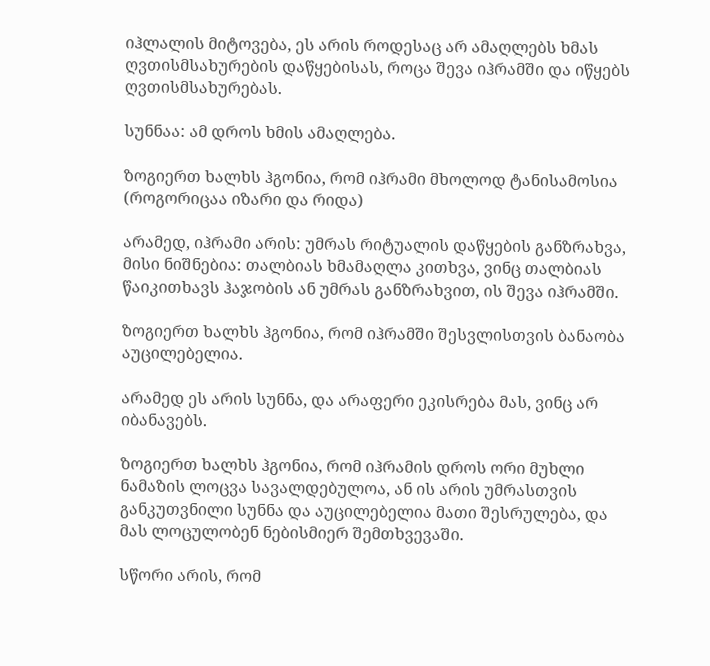იჰლალის მიტოვება, ეს არის როდესაც არ ამაღლებს ხმას ღვთისმსახურების დაწყებისას, როცა შევა იჰრამში და იწყებს ღვთისმსახურებას.

სუნნაა: ამ დროს ხმის ამაღლება.

ზოგიერთ ხალხს ჰგონია, რომ იჰრამი მხოლოდ ტანისამოსია (როგორიცაა იზარი და რიდა)

არამედ, იჰრამი არის: უმრას რიტუალის დაწყების განზრახვა, მისი ნიშნებია: თალბიას ხმამაღლა კითხვა, ვინც თალბიას წაიკითხავს ჰაჯობის ან უმრას განზრახვით, ის შევა იჰრამში.

ზოგიერთ ხალხს ჰგონია, რომ იჰრამში შესვლისთვის ბანაობა აუცილებელია.

არამედ ეს არის სუნნა, და არაფერი ეკისრება მას, ვინც არ იბანავებს.

ზოგიერთ ხალხს ჰგონია, რომ იჰრამის დროს ორი მუხლი ნამაზის ლოცვა სავალდებულოა, ან ის არის უმრასთვის განკუთვნილი სუნნა და აუცილებელია მათი შესრულება, და მას ლოცულობენ ნებისმიერ შემთხვევაში.

სწორი არის, რომ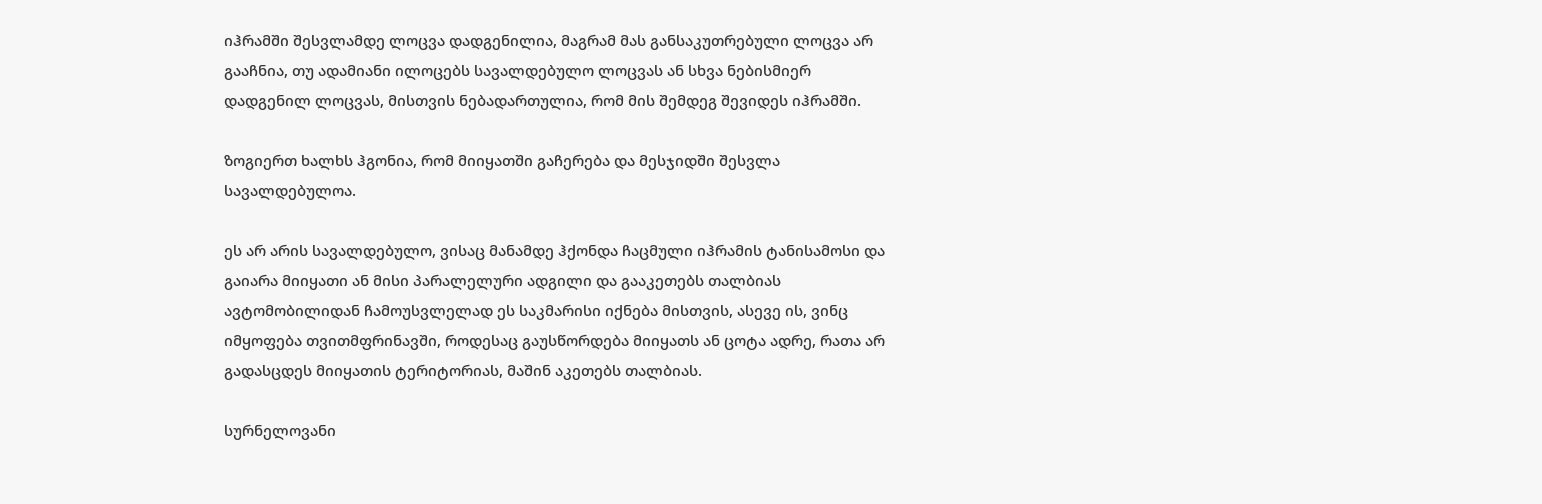იჰრამში შესვლამდე ლოცვა დადგენილია, მაგრამ მას განსაკუთრებული ლოცვა არ გააჩნია, თუ ადამიანი ილოცებს სავალდებულო ლოცვას ან სხვა ნებისმიერ დადგენილ ლოცვას, მისთვის ნებადართულია, რომ მის შემდეგ შევიდეს იჰრამში.

ზოგიერთ ხალხს ჰგონია, რომ მიიყათში გაჩერება და მესჯიდში შესვლა სავალდებულოა.

ეს არ არის სავალდებულო, ვისაც მანამდე ჰქონდა ჩაცმული იჰრამის ტანისამოსი და გაიარა მიიყათი ან მისი პარალელური ადგილი და გააკეთებს თალბიას ავტომობილიდან ჩამოუსვლელად ეს საკმარისი იქნება მისთვის, ასევე ის, ვინც იმყოფება თვითმფრინავში, როდესაც გაუსწორდება მიიყათს ან ცოტა ადრე, რათა არ გადასცდეს მიიყათის ტერიტორიას, მაშინ აკეთებს თალბიას.

სურნელოვანი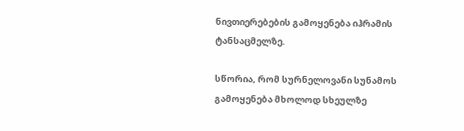ნივთიერებების გამოყენება იჰრამის ტანსაცმელზე.

სწორია, რომ სურნელოვანი სუნამოს გამოყენება მხოლოდ სხეულზე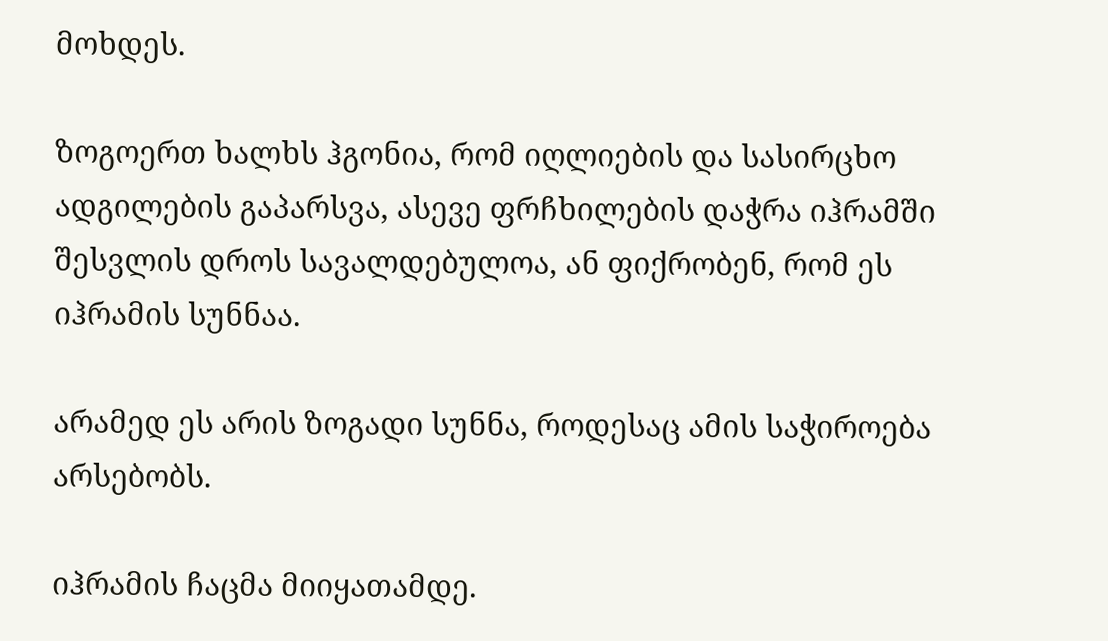მოხდეს.

ზოგოერთ ხალხს ჰგონია, რომ იღლიების და სასირცხო ადგილების გაპარსვა, ასევე ფრჩხილების დაჭრა იჰრამში შესვლის დროს სავალდებულოა, ან ფიქრობენ, რომ ეს იჰრამის სუნნაა.

არამედ ეს არის ზოგადი სუნნა, როდესაც ამის საჭიროება არსებობს.

იჰრამის ჩაცმა მიიყათამდე.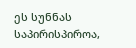ეს სუნნას საპირისპიროა,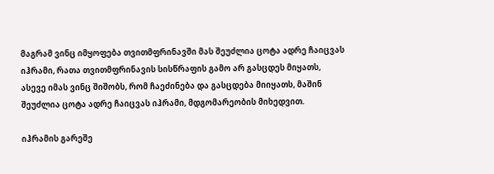მაგრამ ვინც იმყოფება თვითმფრინავში მას შეუძლია ცოტა ადრე ჩაიცვას იჰრამი, რათა თვითმფრინავის სისწრაფის გამო არ გასცდეს მიყათს, ასევე იმას ვინც შიშობს, რომ ჩაეძინება და გასცდება მიიყათს, მაშინ შეუძლია ცოტა ადრე ჩაიცვას იჰრამი, მდგომარეობის მიხედვით.

იჰრამის გარეშე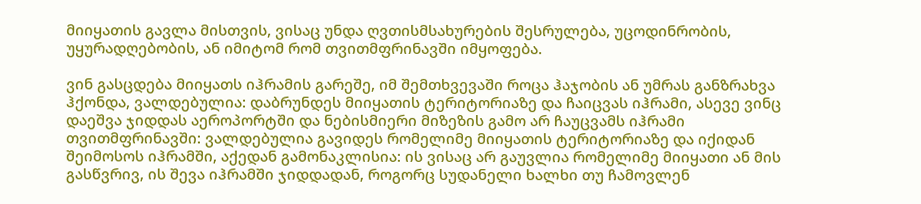მიიყათის გავლა მისთვის, ვისაც უნდა ღვთისმსახურების შესრულება, უცოდინრობის, უყურადღებობის, ან იმიტომ რომ თვითმფრინავში იმყოფება.

ვინ გასცდება მიიყათს იჰრამის გარეშე, იმ შემთხვევაში როცა ჰაჯობის ან უმრას განზრახვა ჰქონდა, ვალდებულია: დაბრუნდეს მიიყათის ტერიტორიაზე და ჩაიცვას იჰრამი, ასევე ვინც დაეშვა ჯიდდას აეროპორტში და ნებისმიერი მიზეზის გამო არ ჩაუცვამს იჰრამი თვითმფრინავში: ვალდებულია გავიდეს რომელიმე მიიყათის ტერიტორიაზე და იქიდან შეიმოსოს იჰრამში, აქედან გამონაკლისია: ის ვისაც არ გაუვლია რომელიმე მიიყათი ან მის გასწვრივ, ის შევა იჰრამში ჯიდდადან, როგორც სუდანელი ხალხი თუ ჩამოვლენ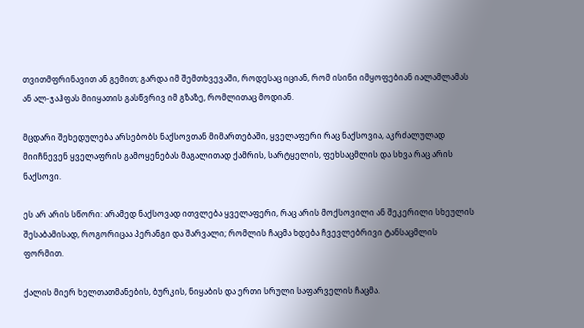თვითმფრინავით ან გემით; გარდა იმ შემთხვევაში, როდესაც იციან, რომ ისინი იმყოფებიან იალამლამას ან ალ-ჯაჰფას მიიყათის გასწვრივ იმ გზაზე, რომლითაც მოდიან.

მცდარი შეხედულება არსებობს ნაქსოვთან მიმართებაში, ყველაფერი რაც ნაქსოვია, აკრძალულად მიიჩნევენ ყველაფრის გამოყენებას მაგალითად ქამრის, სარტყელის, ფეხსაცმლის და სხვა რაც არის ნაქსოვი.

ეს არ არის სწორი: არამედ ნაქსოვად ითვლება ყველაფერი, რაც არის მოქსოვილი ან შეკერილი სხეულის შესაბამისად, როგორიცაა პერანგი და შარვალი; რომლის ჩაცმა ხდება ჩვევლებრივი ტანსაცმლის ფორმით.

ქალის მიერ ხელთათმანების, ბურკის, ნიყაბის და ერთი სრული საფარველის ჩაცმა.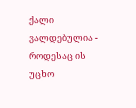ქალი ვალდებულია - როდესაც ის უცხო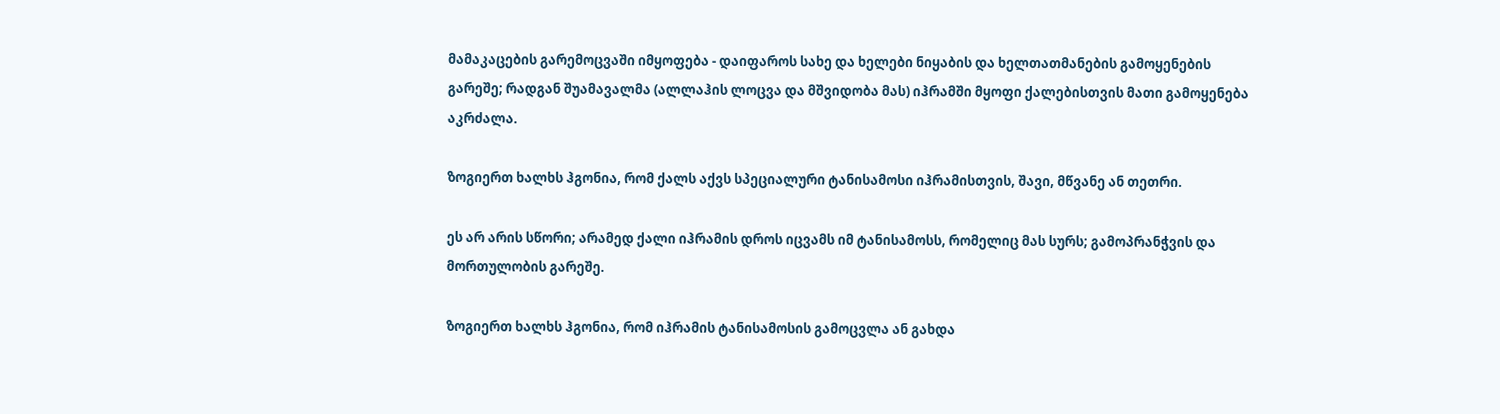მამაკაცების გარემოცვაში იმყოფება - დაიფაროს სახე და ხელები ნიყაბის და ხელთათმანების გამოყენების გარეშე; რადგან შუამავალმა (ალლაჰის ლოცვა და მშვიდობა მას) იჰრამში მყოფი ქალებისთვის მათი გამოყენება აკრძალა.

ზოგიერთ ხალხს ჰგონია, რომ ქალს აქვს სპეციალური ტანისამოსი იჰრამისთვის, შავი, მწვანე ან თეთრი.

ეს არ არის სწორი; არამედ ქალი იჰრამის დროს იცვამს იმ ტანისამოსს, რომელიც მას სურს; გამოპრანჭვის და მორთულობის გარეშე.

ზოგიერთ ხალხს ჰგონია, რომ იჰრამის ტანისამოსის გამოცვლა ან გახდა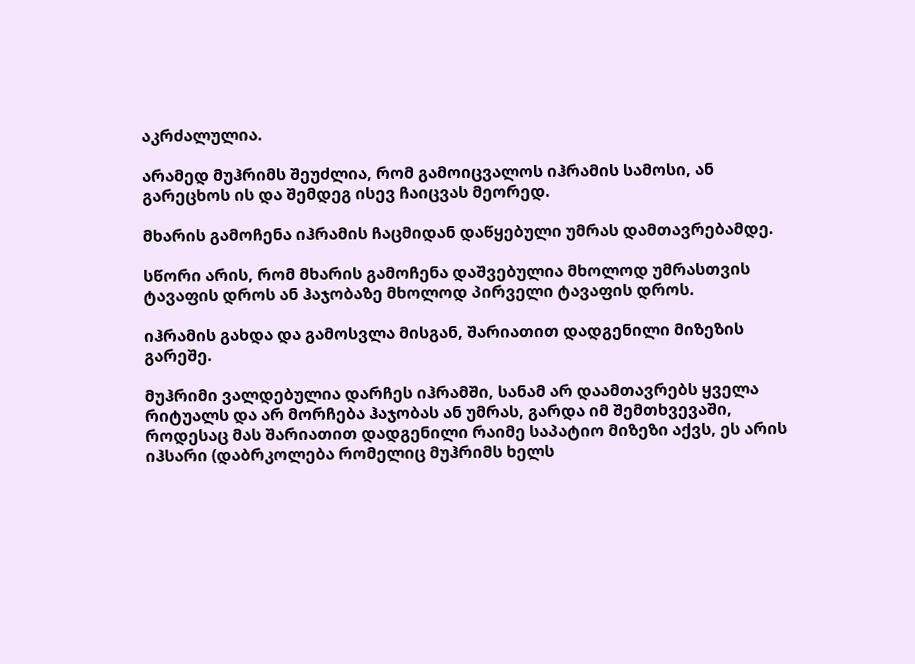აკრძალულია.

არამედ მუჰრიმს შეუძლია, რომ გამოიცვალოს იჰრამის სამოსი, ან გარეცხოს ის და შემდეგ ისევ ჩაიცვას მეორედ.

მხარის გამოჩენა იჰრამის ჩაცმიდან დაწყებული უმრას დამთავრებამდე.

სწორი არის, რომ მხარის გამოჩენა დაშვებულია მხოლოდ უმრასთვის ტავაფის დროს ან ჰაჯობაზე მხოლოდ პირველი ტავაფის დროს.

იჰრამის გახდა და გამოსვლა მისგან, შარიათით დადგენილი მიზეზის გარეშე.

მუჰრიმი ვალდებულია დარჩეს იჰრამში, სანამ არ დაამთავრებს ყველა რიტუალს და არ მორჩება ჰაჯობას ან უმრას, გარდა იმ შემთხვევაში, როდესაც მას შარიათით დადგენილი რაიმე საპატიო მიზეზი აქვს, ეს არის იჰსარი (დაბრკოლება რომელიც მუჰრიმს ხელს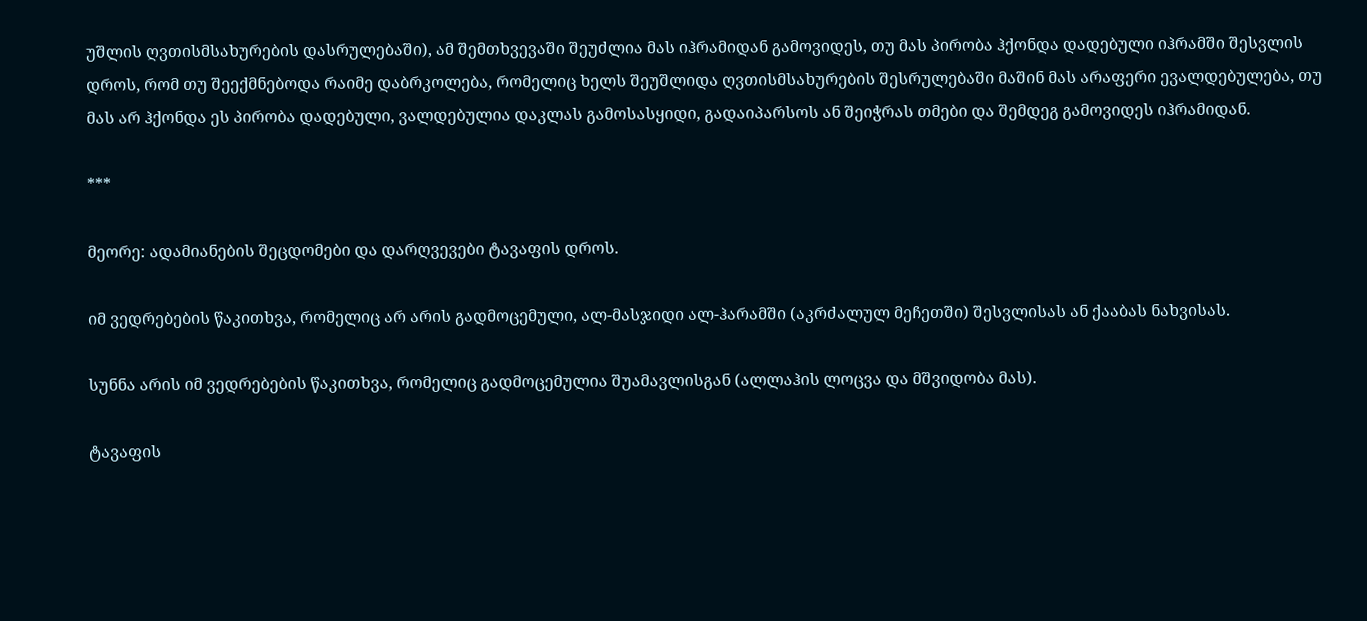უშლის ღვთისმსახურების დასრულებაში), ამ შემთხვევაში შეუძლია მას იჰრამიდან გამოვიდეს, თუ მას პირობა ჰქონდა დადებული იჰრამში შესვლის დროს, რომ თუ შეექმნებოდა რაიმე დაბრკოლება, რომელიც ხელს შეუშლიდა ღვთისმსახურების შესრულებაში მაშინ მას არაფერი ევალდებულება, თუ მას არ ჰქონდა ეს პირობა დადებული, ვალდებულია დაკლას გამოსასყიდი, გადაიპარსოს ან შეიჭრას თმები და შემდეგ გამოვიდეს იჰრამიდან.

***

მეორე: ადამიანების შეცდომები და დარღვევები ტავაფის დროს.

იმ ვედრებების წაკითხვა, რომელიც არ არის გადმოცემული, ალ-მასჯიდი ალ-ჰარამში (აკრძალულ მეჩეთში) შესვლისას ან ქააბას ნახვისას.

სუნნა არის იმ ვედრებების წაკითხვა, რომელიც გადმოცემულია შუამავლისგან (ალლაჰის ლოცვა და მშვიდობა მას).

ტავაფის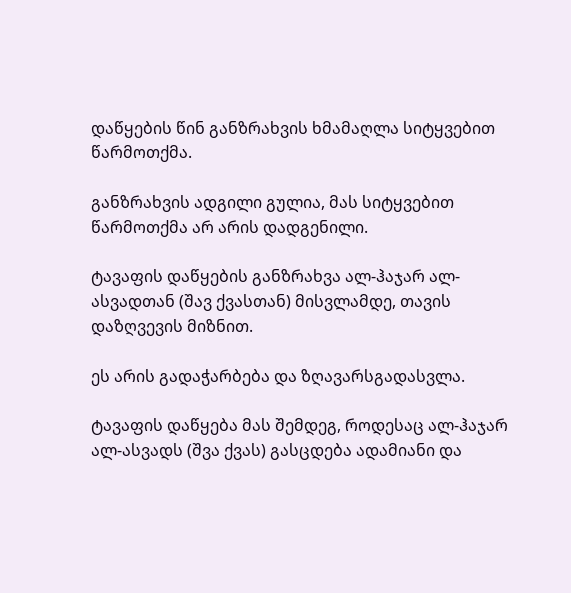დაწყების წინ განზრახვის ხმამაღლა სიტყვებით წარმოთქმა.

განზრახვის ადგილი გულია, მას სიტყვებით წარმოთქმა არ არის დადგენილი.

ტავაფის დაწყების განზრახვა ალ-ჰაჯარ ალ-ასვადთან (შავ ქვასთან) მისვლამდე, თავის დაზღვევის მიზნით.

ეს არის გადაჭარბება და ზღავარსგადასვლა.

ტავაფის დაწყება მას შემდეგ, როდესაც ალ-ჰაჯარ ალ-ასვადს (შვა ქვას) გასცდება ადამიანი და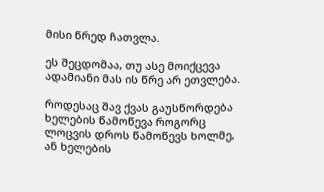მისი წრედ ჩათვლა.

ეს შეცდომაა, თუ ასე მოიქცევა ადამიანი მას ის წრე არ ეთვლება.

როდესაც შავ ქვას გაუსწორდება ხელების წამოწევა როგორც ლოცვის დროს წამოწევს ხოლმე, ან ხელების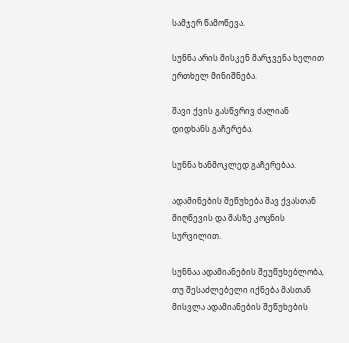სამჯერ წამოწევა.

სუნნა არის მისკენ მარჯვენა ხელით ერთხელ მინიშნება.

შავი ქვის გასწვრივ ძალიან დიდხანს გაჩერება.

სუნნა ხანმოკლედ გაჩერებაა.

ადამინების შეწუხება შავ ქვასთან მიღწევის და მასზე კოცნის სურვილით.

სუნნაა ადამიანების შეუწუხებლობა, თუ შესაძლებელი იქნება მასთან მისვლა ადამიანების შეწუხების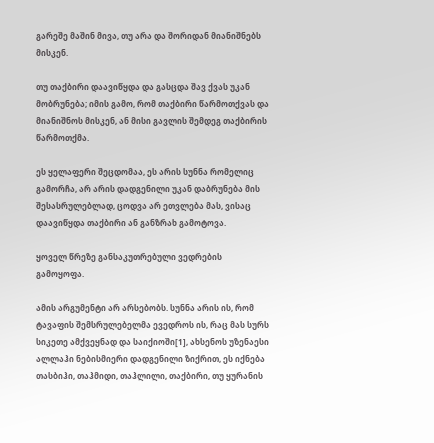გარეშე მაშინ მივა, თუ არა და შორიდან მიანიშნებს მისკენ.

თუ თაქბირი დაავიწყდა და გასცდა შავ ქვას უკან მობრუნება; იმის გამო, რომ თაქბირი წარმოთქვას და მიანიშნოს მისკენ, ან მისი გავლის შემდეგ თაქბირის წარმოთქმა.

ეს ყელაფერი შეცდომაა, ეს არის სუნნა რომელიც გამორჩა, არ არის დადგენილი უკან დაბრუნება მის შესასრულებლად, ცოდვა არ ეთვლება მას, ვისაც დაავიწყდა თაქბირი ან განზრახ გამოტოვა.

ყოველ წრეზე განსაკუთრებული ვედრების გამოყოფა.

ამის არგუმენტი არ არსებობს. სუნნა არის ის, რომ ტავაფის შემსრულებელმა ევედროს ის, რაც მას სურს სიკეთე ამქვეყნად და საიქიოში[1], ახსენოს უზენაესი ალლაჰი ნებისმიერი დადგენილი ზიქრით, ეს იქნება თასბიჰი, თაჰმიდი, თაჰლილი, თაქბირი, თუ ყურანის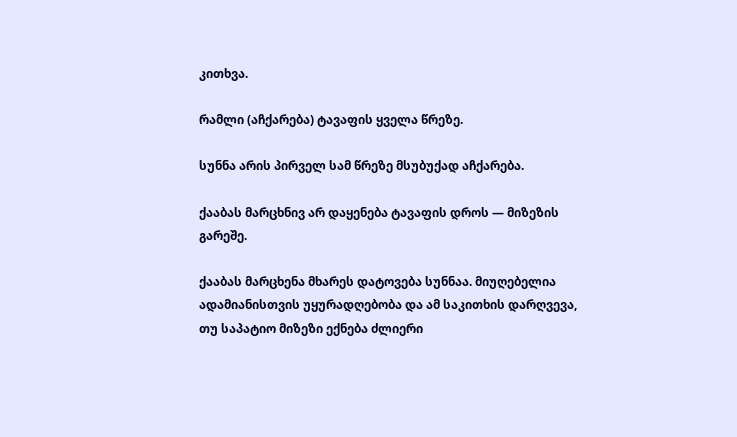კითხვა.

რამლი (აჩქარება) ტავაფის ყველა წრეზე.

სუნნა არის პირველ სამ წრეზე მსუბუქად აჩქარება.

ქააბას მარცხნივ არ დაყენება ტავაფის დროს — მიზეზის გარეშე.

ქააბას მარცხენა მხარეს დატოვება სუნნაა. მიუღებელია ადამიანისთვის უყურადღებობა და ამ საკითხის დარღვევა, თუ საპატიო მიზეზი ექნება ძლიერი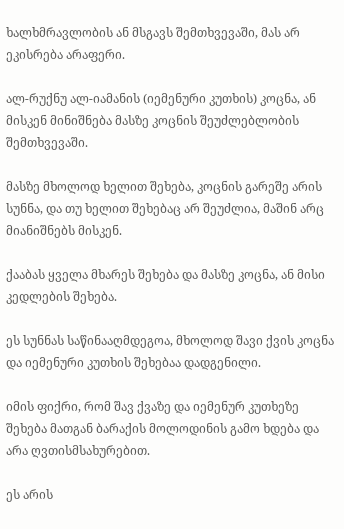ხალხმრავლობის ან მსგავს შემთხვევაში, მას არ ეკისრება არაფერი.

ალ-რუქნუ ალ-იამანის (იემენური კუთხის) კოცნა, ან მისკენ მინიშნება მასზე კოცნის შეუძლებლობის შემთხვევაში.

მასზე მხოლოდ ხელით შეხება, კოცნის გარეშე არის სუნნა, და თუ ხელით შეხებაც არ შეუძლია, მაშინ არც მიანიშნებს მისკენ.

ქააბას ყველა მხარეს შეხება და მასზე კოცნა, ან მისი კედლების შეხება.

ეს სუნნას საწინააღმდეგოა, მხოლოდ შავი ქვის კოცნა და იემენური კუთხის შეხებაა დადგენილი.

იმის ფიქრი, რომ შავ ქვაზე და იემენურ კუთხეზე შეხება მათგან ბარაქის მოლოდინის გამო ხდება და არა ღვთისმსახურებით.

ეს არის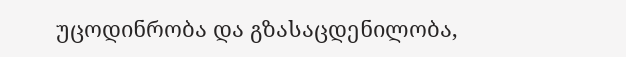უცოდინრობა და გზასაცდენილობა,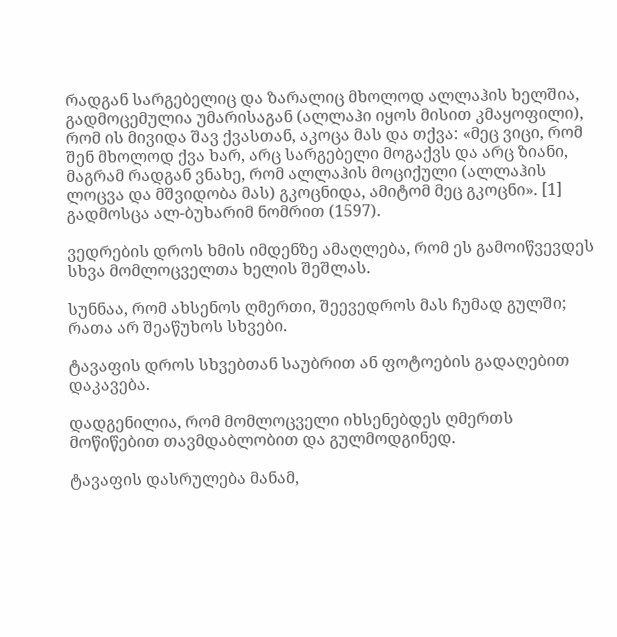რადგან სარგებელიც და ზარალიც მხოლოდ ალლაჰის ხელშია, გადმოცემულია უმარისაგან (ალლაჰი იყოს მისით კმაყოფილი), რომ ის მივიდა შავ ქვასთან, აკოცა მას და თქვა: «მეც ვიცი, რომ შენ მხოლოდ ქვა ხარ, არც სარგებელი მოგაქვს და არც ზიანი, მაგრამ რადგან ვნახე, რომ ალლაჰის მოციქული (ალლაჰის ლოცვა და მშვიდობა მას) გკოცნიდა, ამიტომ მეც გკოცნი». [1] გადმოსცა ალ-ბუხარიმ ნომრით (1597).

ვედრების დროს ხმის იმდენზე ამაღლება, რომ ეს გამოიწვევდეს სხვა მომლოცველთა ხელის შეშლას.

სუნნაა, რომ ახსენოს ღმერთი, შეევედროს მას ჩუმად გულში; რათა არ შეაწუხოს სხვები.

ტავაფის დროს სხვებთან საუბრით ან ფოტოების გადაღებით დაკავება.

დადგენილია, რომ მომლოცველი იხსენებდეს ღმერთს მოწიწებით თავმდაბლობით და გულმოდგინედ.

ტავაფის დასრულება მანამ,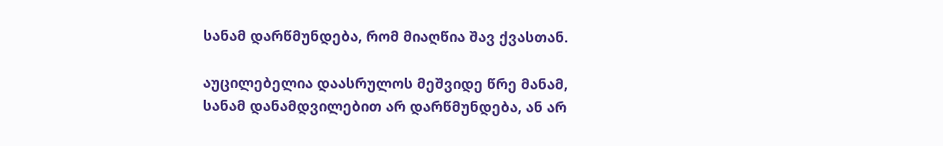სანამ დარწმუნდება, რომ მიაღწია შავ ქვასთან.

აუცილებელია დაასრულოს მეშვიდე წრე მანამ, სანამ დანამდვილებით არ დარწმუნდება, ან არ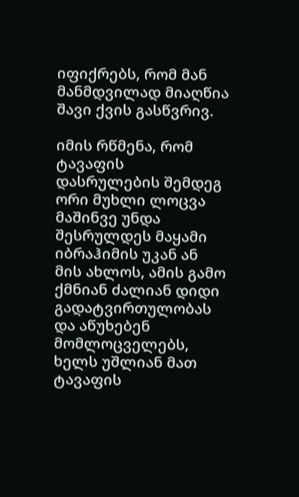იფიქრებს, რომ მან მანმდვილად მიაღწია შავი ქვის გასწვრივ.

იმის რწმენა, რომ ტავაფის დასრულების შემდეგ ორი მუხლი ლოცვა მაშინვე უნდა შესრულდეს მაყამი იბრაჰიმის უკან ან მის ახლოს, ამის გამო ქმნიან ძალიან დიდი გადატვირთულობას და აწუხებენ მომლოცველებს, ხელს უშლიან მათ ტავაფის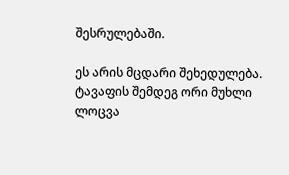შესრულებაში.

ეს არის მცდარი შეხედულება. ტავაფის შემდეგ ორი მუხლი ლოცვა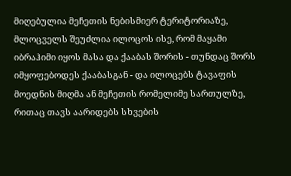მიღებულია მეჩეთის ნებისმიერ ტერიტორიაზე, მლოცველს შეუძლია ილოცოს ისე, რომ მაყამი იბრაჰიმი იყოს მასა და ქააბას შორის - თუნდაც შორს იმყოფებოდეს ქააბასგან - და ილოცებს ტავაფის მოედნის მიღმა ან მეჩეთის რომელიმე სართულზე, რითაც თავს აარიდებს სხვების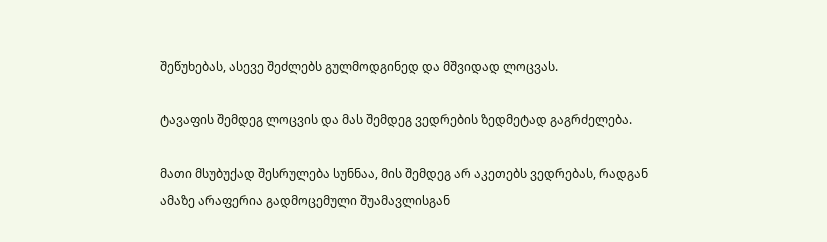შეწუხებას, ასევე შეძლებს გულმოდგინედ და მშვიდად ლოცვას.

ტავაფის შემდეგ ლოცვის და მას შემდეგ ვედრების ზედმეტად გაგრძელება.

მათი მსუბუქად შესრულება სუნნაა, მის შემდეგ არ აკეთებს ვედრებას, რადგან ამაზე არაფერია გადმოცემული შუამავლისგან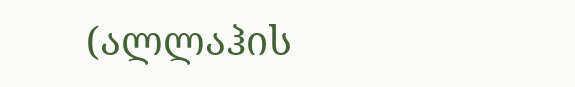(ალლაჰის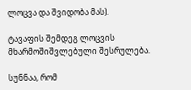ლოცვა და შვიდობა მას).

ტავაფის შემდეგ ლოცვის მხარმოშიშვლებული შესრულება.

სუნნაა, რომ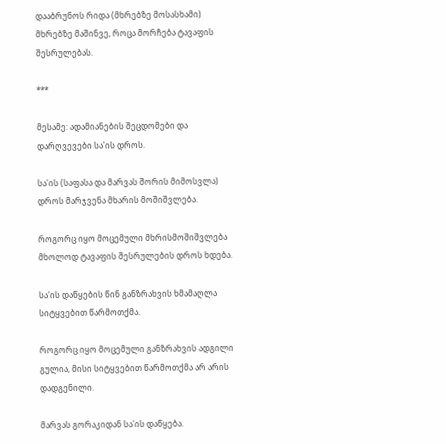დააბრუნოს რიდა (მხრებზე მოსასხამი) მხრებზე მაშინვე, როცა მორჩება ტავაფის შესრულებას.

***

მესამე: ადამიანების შეცდომები და დარღვევები სა'ის დროს.

სა'ის (საფასა და მარვას შორის მიმოსვლა) დროს მარჯვენა მხარის მოშიშვლება.

როგორც იყო მოცემული მხრისმოშიშვლება მხოლოდ ტავაფის შესრულების დროს ხდება.

სა'ის დაწყების წინ განზრახვის ხმამაღლა სიტყვებით წარმოთქმა.

როგორც იყო მოცემული განზრახვის ადგილი გულია, მისი სიტყვებით წარმოთქმა არ არის დადგენილი.

მარვას გორაკიდან სა'ის დაწყება.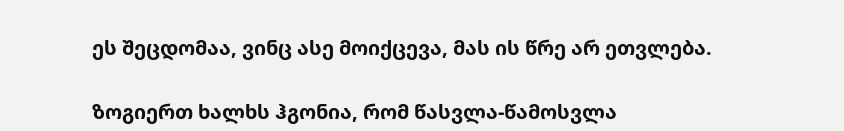ეს შეცდომაა, ვინც ასე მოიქცევა, მას ის წრე არ ეთვლება.

ზოგიერთ ხალხს ჰგონია, რომ წასვლა-წამოსვლა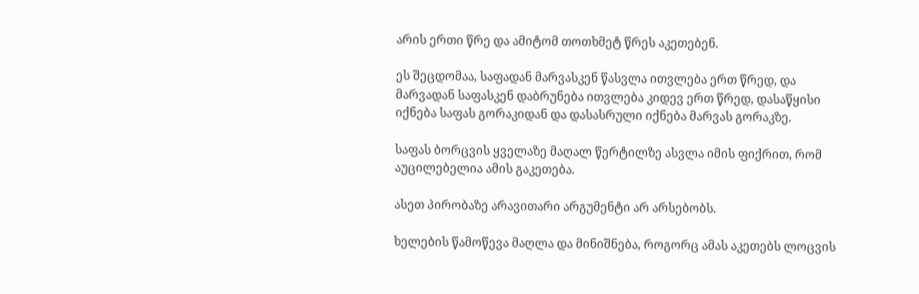არის ერთი წრე და ამიტომ თოთხმეტ წრეს აკეთებენ.

ეს შეცდომაა, საფადან მარვასკენ წასვლა ითვლება ერთ წრედ, და მარვადან საფასკენ დაბრუნება ითვლება კიდევ ერთ წრედ, დასაწყისი იქნება საფას გორაკიდან და დასასრული იქნება მარვას გორაკზე.

საფას ბორცვის ყველაზე მაღალ წერტილზე ასვლა იმის ფიქრით, რომ აუცილებელია ამის გაკეთება.

ასეთ პირობაზე არავითარი არგუმენტი არ არსებობს.

ხელების წამოწევა მაღლა და მინიშნება, როგორც ამას აკეთებს ლოცვის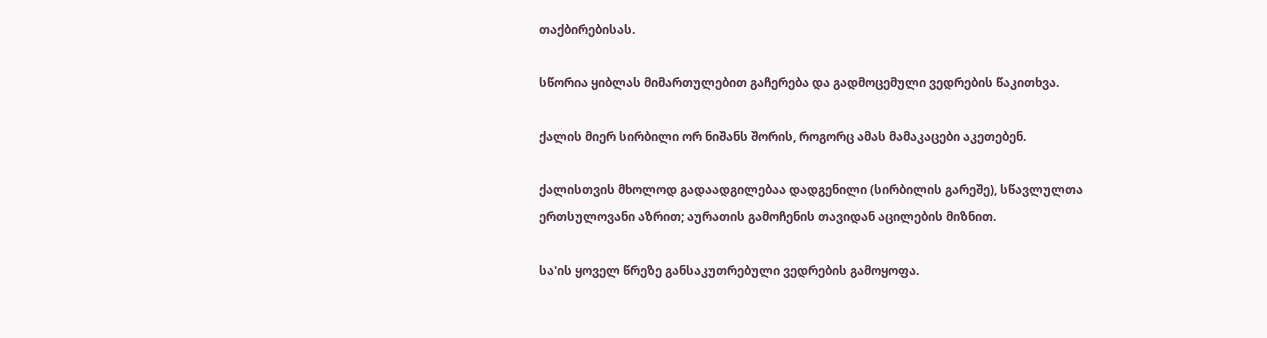თაქბირებისას.

სწორია ყიბლას მიმართულებით გაჩერება და გადმოცემული ვედრების წაკითხვა.

ქალის მიერ სირბილი ორ ნიშანს შორის, როგორც ამას მამაკაცები აკეთებენ.

ქალისთვის მხოლოდ გადაადგილებაა დადგენილი (სირბილის გარეშე), სწავლულთა ერთსულოვანი აზრით; აურათის გამოჩენის თავიდან აცილების მიზნით.

სა'ის ყოველ წრეზე განსაკუთრებული ვედრების გამოყოფა.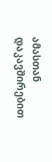ამასთან დაკავშირებით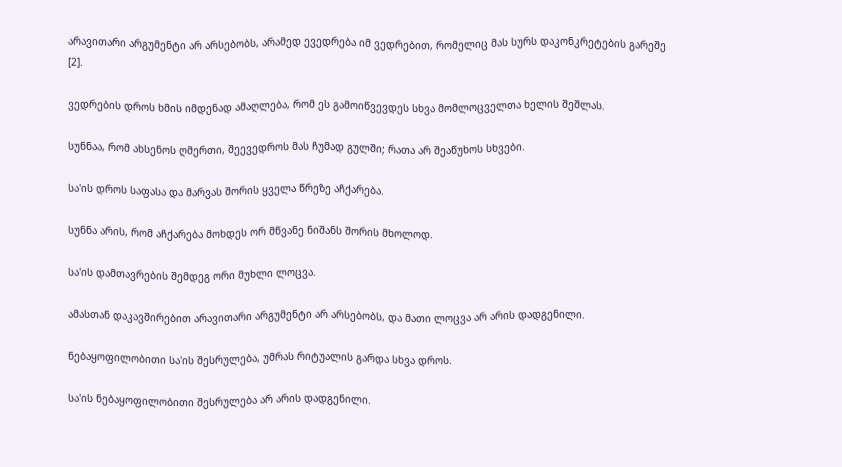არავითარი არგუმენტი არ არსებობს, არამედ ევედრება იმ ვედრებით, რომელიც მას სურს დაკონკრეტების გარეშე [2].

ვედრების დროს ხმის იმდენად ამაღლება, რომ ეს გამოიწვევდეს სხვა მომლოცველთა ხელის შეშლას.

სუნნაა, რომ ახსენოს ღმერთი, შეევედროს მას ჩუმად გულში; რათა არ შეაწუხოს სხვები.

სა'ის დროს საფასა და მარვას შორის ყველა წრეზე აჩქარება.

სუნნა არის, რომ აჩქარება მოხდეს ორ მწვანე ნიშანს შორის მხოლოდ.

სა'ის დამთავრების შემდეგ ორი მუხლი ლოცვა.

ამასთან დაკავშირებით არავითარი არგუმენტი არ არსებობს, და მათი ლოცვა არ არის დადგენილი.

ნებაყოფილობითი სა'ის შესრულება, უმრას რიტუალის გარდა სხვა დროს.

სა'ის ნებაყოფილობითი შესრულება არ არის დადგენილი.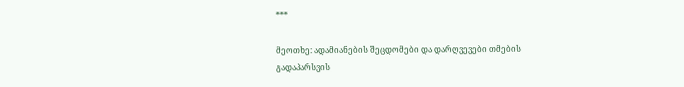***

მეოთხე: ადამიანების შეცდომები და დარღვევები თმების გადაპარსვის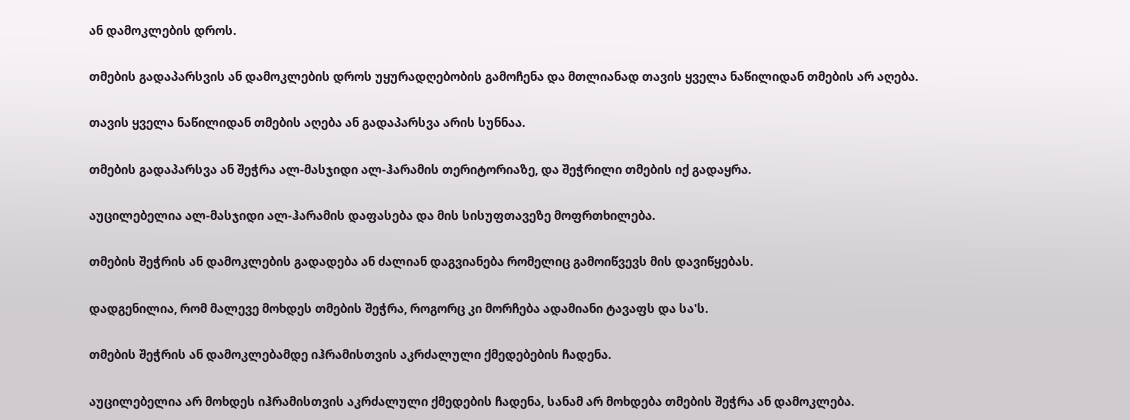ან დამოკლების დროს.

თმების გადაპარსვის ან დამოკლების დროს უყურადღებობის გამოჩენა და მთლიანად თავის ყველა ნაწილიდან თმების არ აღება.

თავის ყველა ნაწილიდან თმების აღება ან გადაპარსვა არის სუნნაა.

თმების გადაპარსვა ან შეჭრა ალ-მასჯიდი ალ-ჰარამის თერიტორიაზე, და შეჭრილი თმების იქ გადაყრა.

აუცილებელია ალ-მასჯიდი ალ-ჰარამის დაფასება და მის სისუფთავეზე მოფრთხილება.

თმების შეჭრის ან დამოკლების გადადება ან ძალიან დაგვიანება რომელიც გამოიწვევს მის დავიწყებას.

დადგენილია, რომ მალევე მოხდეს თმების შეჭრა, როგორც კი მორჩება ადამიანი ტავაფს და სა'ს.

თმების შეჭრის ან დამოკლებამდე იჰრამისთვის აკრძალული ქმედებების ჩადენა.

აუცილებელია არ მოხდეს იჰრამისთვის აკრძალული ქმედების ჩადენა, სანამ არ მოხდება თმების შეჭრა ან დამოკლება.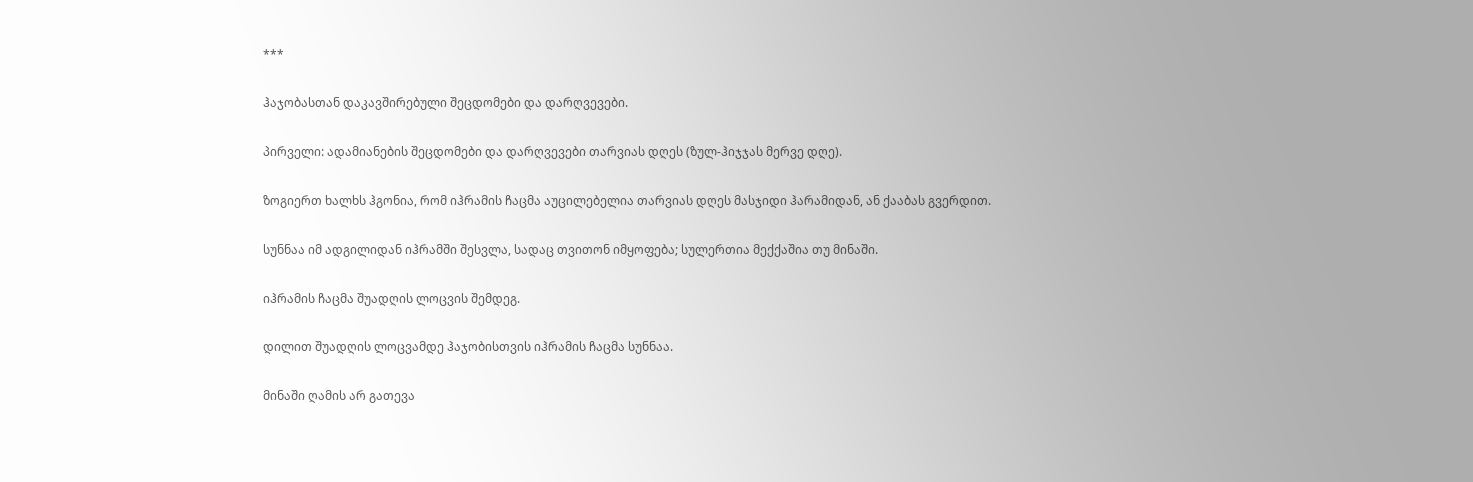***

ჰაჯობასთან დაკავშირებული შეცდომები და დარღვევები.

პირველი: ადამიანების შეცდომები და დარღვევები თარვიას დღეს (ზულ-ჰიჯჯას მერვე დღე).

ზოგიერთ ხალხს ჰგონია, რომ იჰრამის ჩაცმა აუცილებელია თარვიას დღეს მასჯიდი ჰარამიდან, ან ქააბას გვერდით.

სუნნაა იმ ადგილიდან იჰრამში შესვლა, სადაც თვითონ იმყოფება; სულერთია მექქაშია თუ მინაში.

იჰრამის ჩაცმა შუადღის ლოცვის შემდეგ.

დილით შუადღის ლოცვამდე ჰაჯობისთვის იჰრამის ჩაცმა სუნნაა.

მინაში ღამის არ გათევა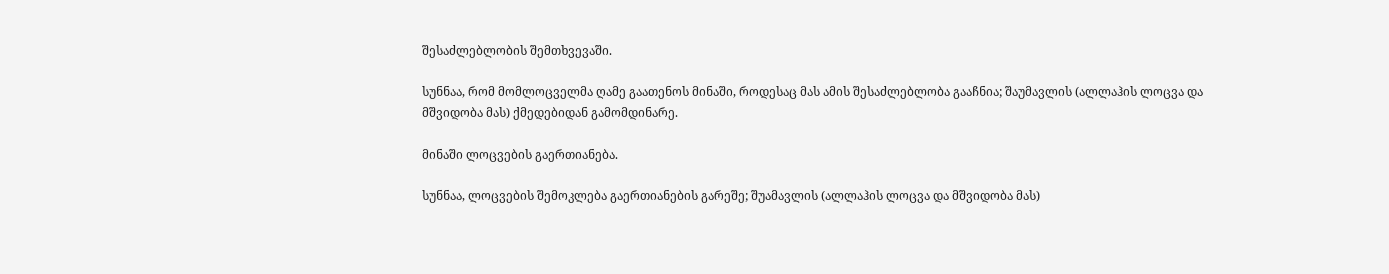შესაძლებლობის შემთხვევაში.

სუნნაა, რომ მომლოცველმა ღამე გაათენოს მინაში, როდესაც მას ამის შესაძლებლობა გააჩნია; შაუმავლის (ალლაჰის ლოცვა და მშვიდობა მას) ქმედებიდან გამომდინარე.

მინაში ლოცვების გაერთიანება.

სუნნაა, ლოცვების შემოკლება გაერთიანების გარეშე; შუამავლის (ალლაჰის ლოცვა და მშვიდობა მას)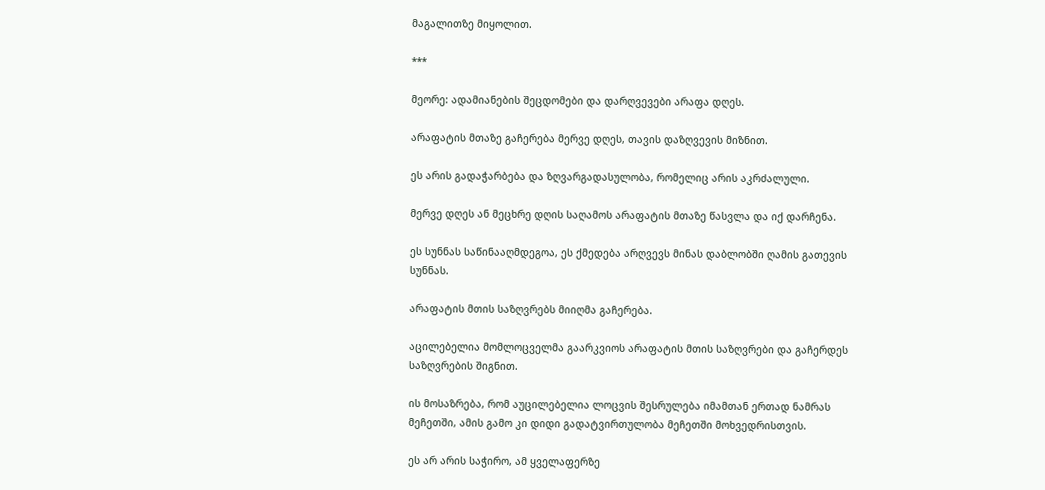მაგალითზე მიყოლით.

***

მეორე: ადამიანების შეცდომები და დარღვევები არაფა დღეს.

არაფატის მთაზე გაჩერება მერვე დღეს, თავის დაზღვევის მიზნით.

ეს არის გადაჭარბება და ზღვარგადასულობა, რომელიც არის აკრძალული.

მერვე დღეს ან მეცხრე დღის საღამოს არაფატის მთაზე წასვლა და იქ დარჩენა.

ეს სუნნას საწინააღმდეგოა, ეს ქმედება არღვევს მინას დაბლობში ღამის გათევის სუნნას.

არაფატის მთის საზღვრებს მიიღმა გაჩერება.

აცილებელია მომლოცველმა გაარკვიოს არაფატის მთის საზღვრები და გაჩერდეს საზღვრების შიგნით.

ის მოსაზრება, რომ აუცილებელია ლოცვის შესრულება იმამთან ერთად ნამრას მეჩეთში, ამის გამო კი დიდი გადატვირთულობა მეჩეთში მოხვედრისთვის.

ეს არ არის საჭირო, ამ ყველაფერზე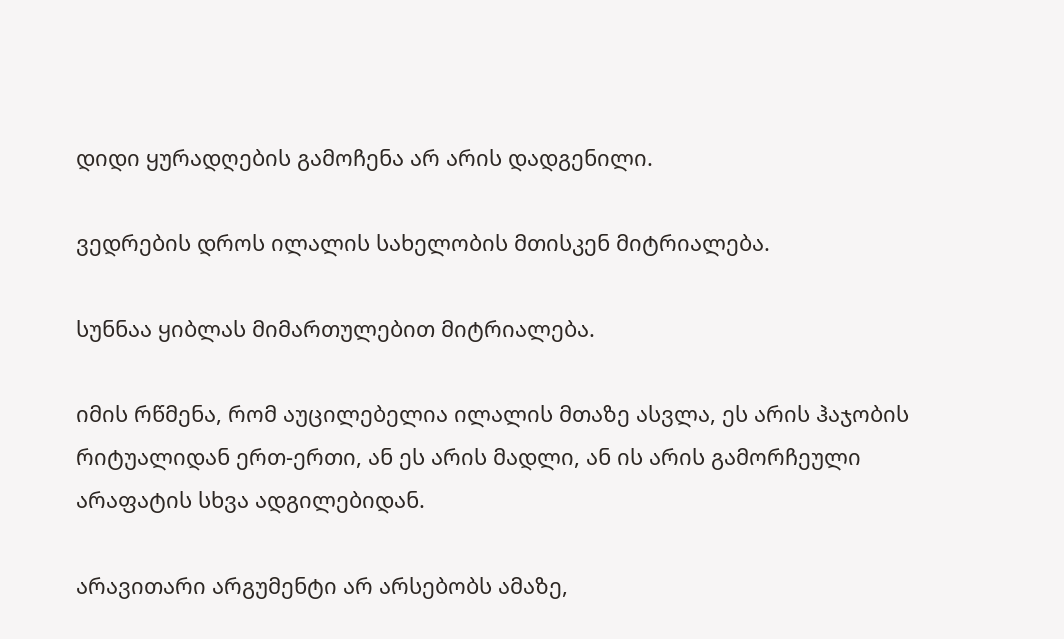დიდი ყურადღების გამოჩენა არ არის დადგენილი.

ვედრების დროს ილალის სახელობის მთისკენ მიტრიალება.

სუნნაა ყიბლას მიმართულებით მიტრიალება.

იმის რწმენა, რომ აუცილებელია ილალის მთაზე ასვლა, ეს არის ჰაჯობის რიტუალიდან ერთ-ერთი, ან ეს არის მადლი, ან ის არის გამორჩეული არაფატის სხვა ადგილებიდან.

არავითარი არგუმენტი არ არსებობს ამაზე,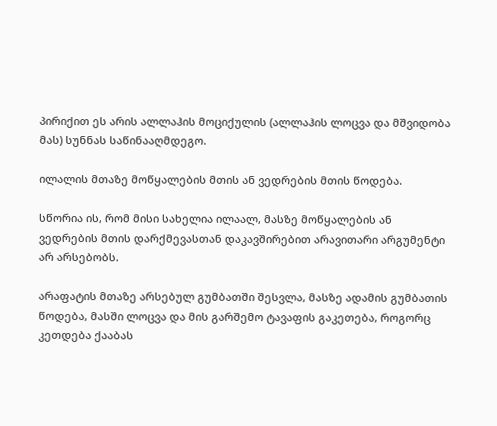პირიქით ეს არის ალლაჰის მოციქულის (ალლაჰის ლოცვა და მშვიდობა მას) სუნნას საწინააღმდეგო.

ილალის მთაზე მოწყალების მთის ან ვედრების მთის წოდება.

სწორია ის, რომ მისი სახელია ილაალ, მასზე მოწყალების ან ვედრების მთის დარქმევასთან დაკავშირებით არავითარი არგუმენტი არ არსებობს.

არაფატის მთაზე არსებულ გუმბათში შესვლა, მასზე ადამის გუმბათის წოდება, მასში ლოცვა და მის გარშემო ტავაფის გაკეთება, როგორც კეთდება ქააბას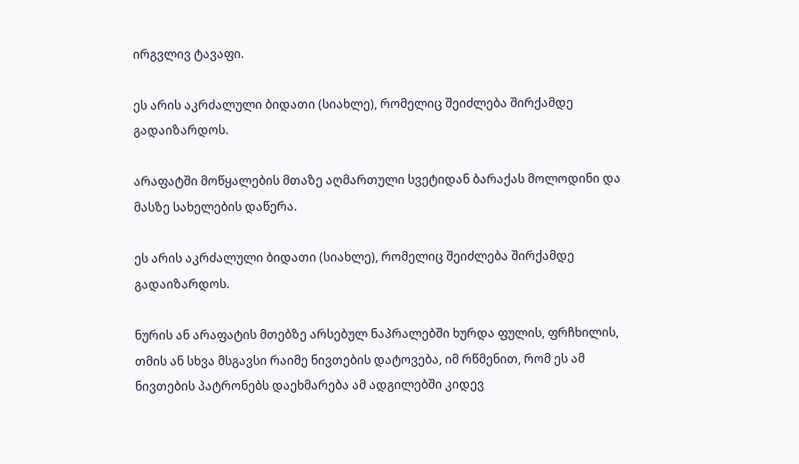ირგვლივ ტავაფი.

ეს არის აკრძალული ბიდათი (სიახლე), რომელიც შეიძლება შირქამდე გადაიზარდოს.

არაფატში მოწყალების მთაზე აღმართული სვეტიდან ბარაქას მოლოდინი და მასზე სახელების დაწერა.

ეს არის აკრძალული ბიდათი (სიახლე), რომელიც შეიძლება შირქამდე გადაიზარდოს.

ნურის ან არაფატის მთებზე არსებულ ნაპრალებში ხურდა ფულის, ფრჩხილის, თმის ან სხვა მსგავსი რაიმე ნივთების დატოვება, იმ რწმენით, რომ ეს ამ ნივთების პატრონებს დაეხმარება ამ ადგილებში კიდევ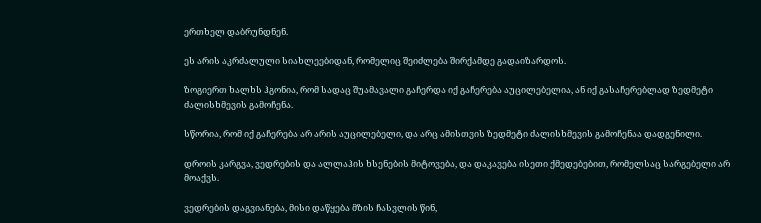ერთხელ დაბრუნდნენ.

ეს არის აკრძალული სიახლეებიდან, რომელიც შეიძლება შირქამდე გადაიზარდოს.

ზოგიერთ ხალხს ჰგონია, რომ სადაც შუამავალი გაჩერდა იქ გაჩერება აუცილებელია, ან იქ გასაჩერებლად ზედმეტი ძალისხმევის გამოჩენა.

სწორია, რომ იქ გაჩერება არ არის აუცილებელი, და არც ამისთვის ზედმეტი ძალისხმევის გამოჩენაა დადგენილი.

დროის კარგვა, ვედრების და ალლაჰის ხსენების მიტოვება, და დაკავება ისეთი ქმედებებით, რომელსაც სარგებელი არ მოაქვს.

ვედრების დაგვიანება, მისი დაწყება მზის ჩასვლის წინ,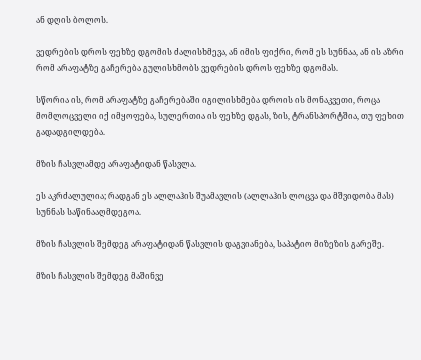ან დღის ბოლოს.

ვედრების დროს ფეხზე დგომის ძალისხმევა, ან იმის ფიქრი, რომ ეს სუნნაა, ან ის აზრი რომ არაფატზე გაჩერება გულისხმობს ვედრების დროს ფეხზე დგომას.

სწორია ის, რომ არაფატზე გაჩერებაში იგილისხმება დროის ის მონაკვეთი, როცა მომლოცველი იქ იმყოფება, სულერთია ის ფეხზე დგას, ზის, ტრანსპორტშია, თუ ფეხით გადადგილდება.

მზის ჩასვლამდე არაფატიდან წასვლა.

ეს აკრძალულია; რადგან ეს ალლაჰის შუამავლის (ალლაჰის ლოცვა და მშვიდობა მას) სუნნას საწინააღმდეგოა.

მზის ჩასვლის შემდეგ არაფატიდან წასვლის დაგვიანება, საპატიო მიზეზის გარეშე.

მზის ჩასვლის შემდეგ მაშინვე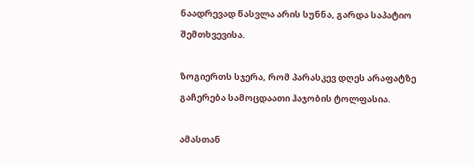ნაადრევად წასვლა არის სუნნა, გარდა საპატიო შემთხვევისა.

ზოგიერთს სჯერა, რომ პარასკევ დღეს არაფატზე გაჩერება სამოცდაათი ჰაჯობის ტოლფასია.

ამასთან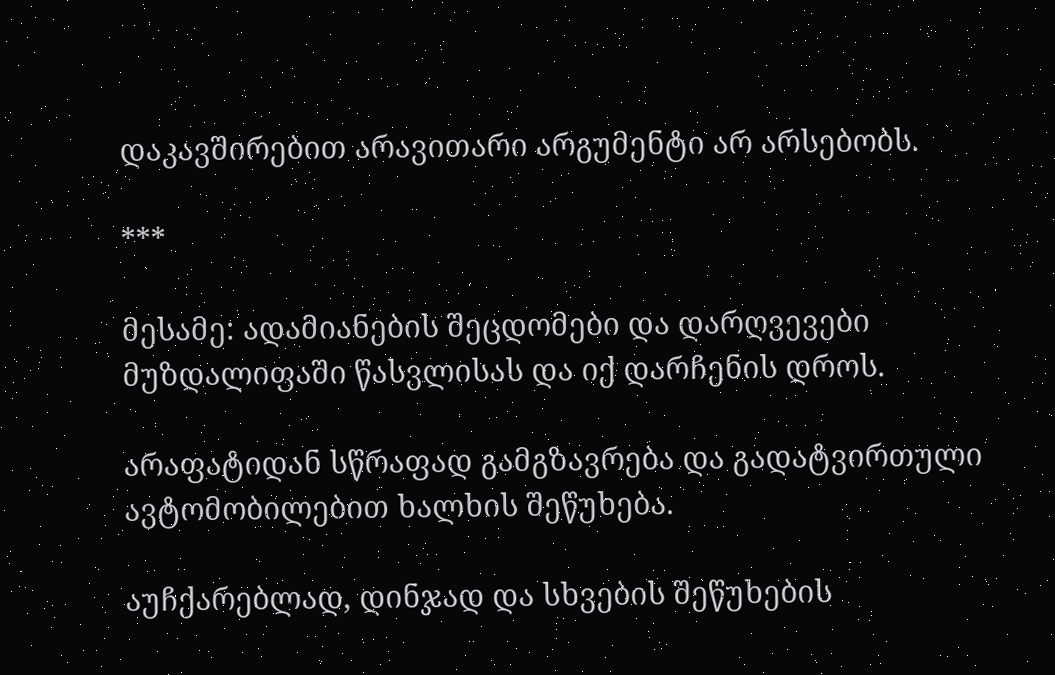დაკავშირებით არავითარი არგუმენტი არ არსებობს.

***

მესამე: ადამიანების შეცდომები და დარღვევები მუზდალიფაში წასვლისას და იქ დარჩენის დროს.

არაფატიდან სწრაფად გამგზავრება და გადატვირთული ავტომობილებით ხალხის შეწუხება.

აუჩქარებლად, დინჯად და სხვების შეწუხების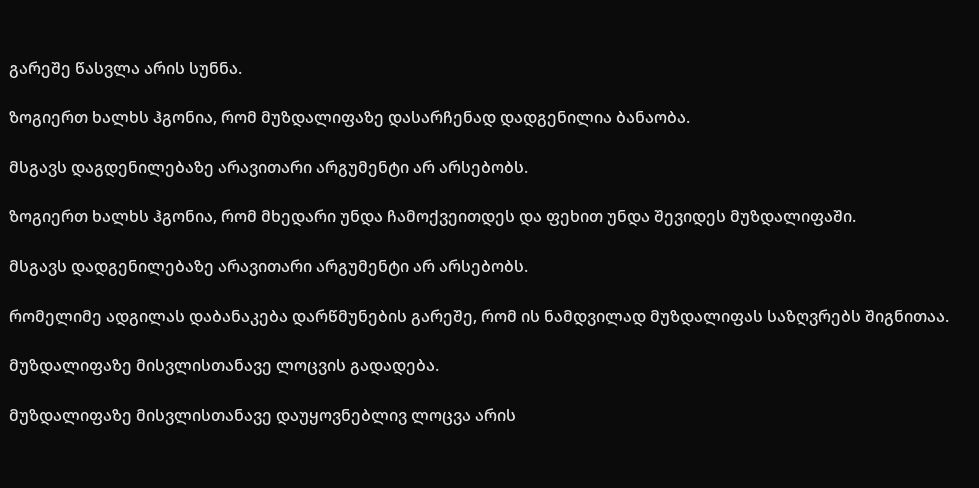გარეშე წასვლა არის სუნნა.

ზოგიერთ ხალხს ჰგონია, რომ მუზდალიფაზე დასარჩენად დადგენილია ბანაობა.

მსგავს დაგდენილებაზე არავითარი არგუმენტი არ არსებობს.

ზოგიერთ ხალხს ჰგონია, რომ მხედარი უნდა ჩამოქვეითდეს და ფეხით უნდა შევიდეს მუზდალიფაში.

მსგავს დადგენილებაზე არავითარი არგუმენტი არ არსებობს.

რომელიმე ადგილას დაბანაკება დარწმუნების გარეშე, რომ ის ნამდვილად მუზდალიფას საზღვრებს შიგნითაა.

მუზდალიფაზე მისვლისთანავე ლოცვის გადადება.

მუზდალიფაზე მისვლისთანავე დაუყოვნებლივ ლოცვა არის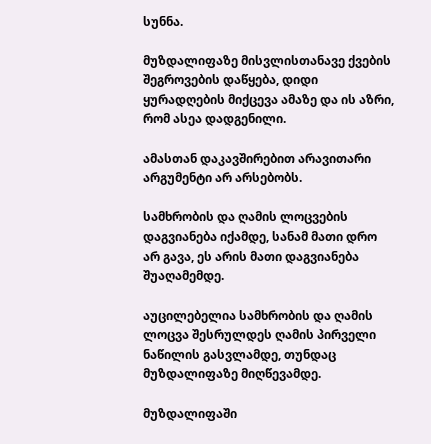სუნნა.

მუზდალიფაზე მისვლისთანავე ქვების შეგროვების დაწყება, დიდი ყურადღების მიქცევა ამაზე და ის აზრი, რომ ასეა დადგენილი.

ამასთან დაკავშირებით არავითარი არგუმენტი არ არსებობს.

სამხრობის და ღამის ლოცვების დაგვიანება იქამდე, სანამ მათი დრო არ გავა, ეს არის მათი დაგვიანება შუაღამემდე.

აუცილებელია სამხრობის და ღამის ლოცვა შესრულდეს ღამის პირველი ნაწილის გასვლამდე, თუნდაც მუზდალიფაზე მიღწევამდე.

მუზდალიფაში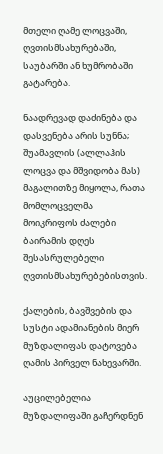მთელი ღამე ლოცვაში, ღვთისმსახურებაში, საუბარში ან ხუმრობაში გატარება.

ნაადრევად დაძინება და დასვენება არის სუნნა; შუამავლის (ალლაჰის ლოცვა და მშვიდობა მას) მაგალითზე მიყოლა, რათა მომლოცველმა მოიკრიფოს ძალები ბაირამის დღეს შესასრულებელი ღვთისმსახურებებისთვის.

ქალების, ბავშვების და სუსტი ადამიანების მიერ მუზდალიფას დატოვება ღამის პირველ ნახევარში.

აუცილებელია მუზდალიფაში გაჩერდნენ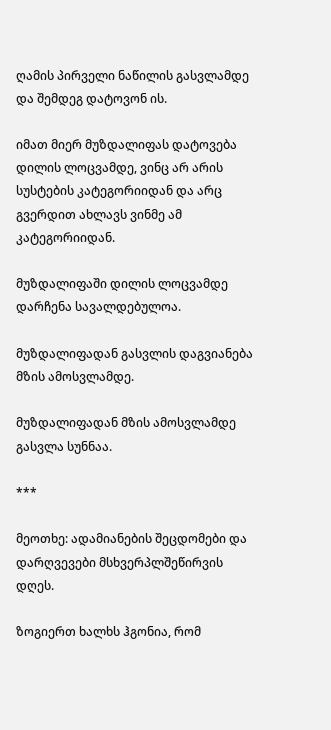ღამის პირველი ნაწილის გასვლამდე და შემდეგ დატოვონ ის.

იმათ მიერ მუზდალიფას დატოვება დილის ლოცვამდე, ვინც არ არის სუსტების კატეგორიიდან და არც გვერდით ახლავს ვინმე ამ კატეგორიიდან.

მუზდალიფაში დილის ლოცვამდე დარჩენა სავალდებულოა.

მუზდალიფადან გასვლის დაგვიანება მზის ამოსვლამდე.

მუზდალიფადან მზის ამოსვლამდე გასვლა სუნნაა.

***

მეოთხე: ადამიანების შეცდომები და დარღვევები მსხვერპლშეწირვის დღეს.

ზოგიერთ ხალხს ჰგონია, რომ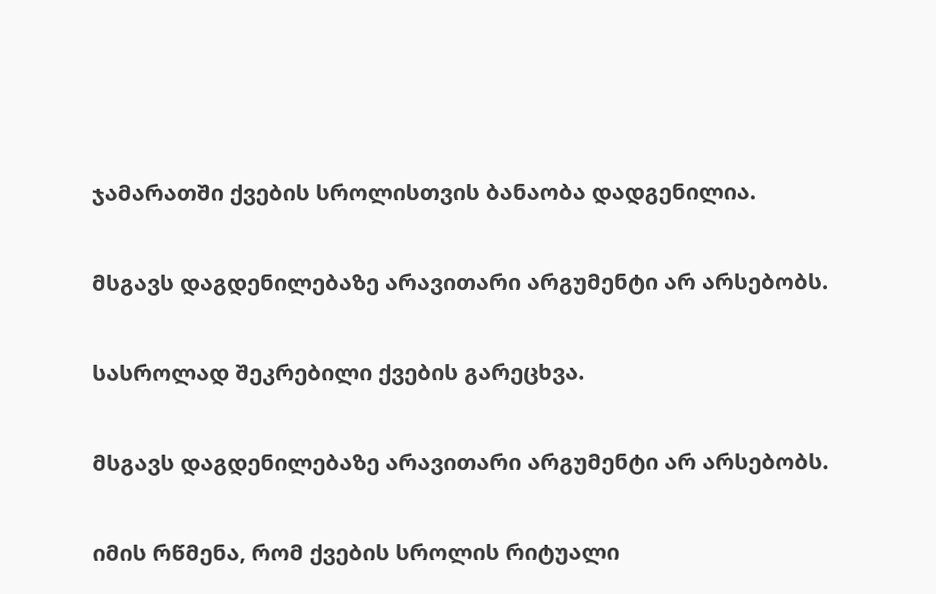ჯამარათში ქვების სროლისთვის ბანაობა დადგენილია.

მსგავს დაგდენილებაზე არავითარი არგუმენტი არ არსებობს.

სასროლად შეკრებილი ქვების გარეცხვა.

მსგავს დაგდენილებაზე არავითარი არგუმენტი არ არსებობს.

იმის რწმენა, რომ ქვების სროლის რიტუალი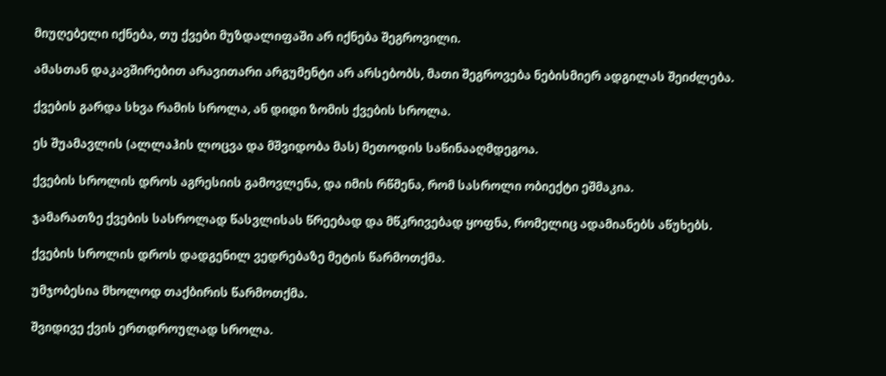მიუღებელი იქნება, თუ ქვები მუზდალიფაში არ იქნება შეგროვილი.

ამასთან დაკავშირებით არავითარი არგუმენტი არ არსებობს, მათი შეგროვება ნებისმიერ ადგილას შეიძლება.

ქვების გარდა სხვა რამის სროლა, ან დიდი ზომის ქვების სროლა.

ეს შუამავლის (ალლაჰის ლოცვა და მშვიდობა მას) მეთოდის საწინააღმდეგოა.

ქვების სროლის დროს აგრესიის გამოვლენა, და იმის რწმენა, რომ სასროლი ობიექტი ეშმაკია.

ჯამარათზე ქვების სასროლად წასვლისას წრეებად და მწკრივებად ყოფნა, რომელიც ადამიანებს აწუხებს.

ქვების სროლის დროს დადგენილ ვედრებაზე მეტის წარმოთქმა.

უმჯობესია მხოლოდ თაქბირის წარმოთქმა.

შვიდივე ქვის ერთდროულად სროლა.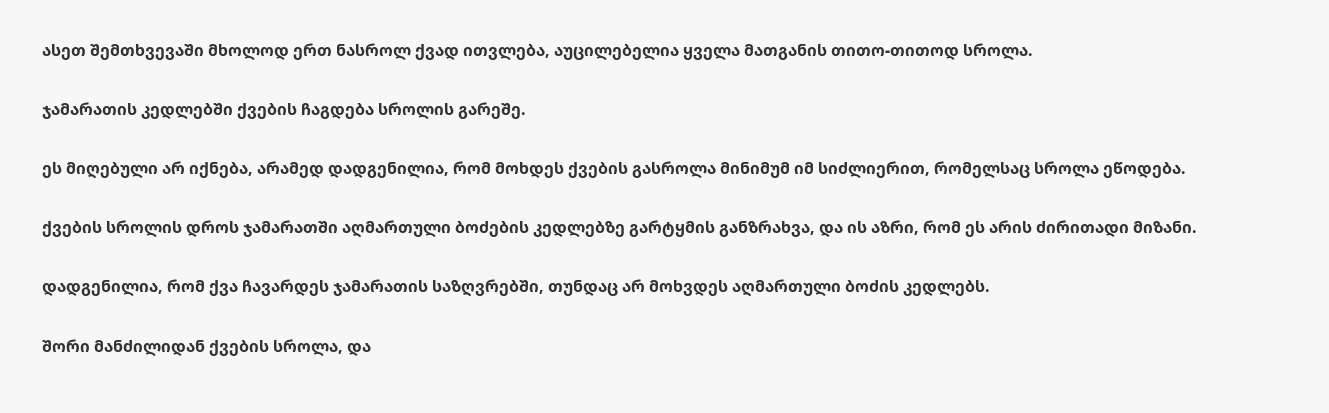ასეთ შემთხვევაში მხოლოდ ერთ ნასროლ ქვად ითვლება, აუცილებელია ყველა მათგანის თითო-თითოდ სროლა.

ჯამარათის კედლებში ქვების ჩაგდება სროლის გარეშე.

ეს მიღებული არ იქნება, არამედ დადგენილია, რომ მოხდეს ქვების გასროლა მინიმუმ იმ სიძლიერით, რომელსაც სროლა ეწოდება.

ქვების სროლის დროს ჯამარათში აღმართული ბოძების კედლებზე გარტყმის განზრახვა, და ის აზრი, რომ ეს არის ძირითადი მიზანი.

დადგენილია, რომ ქვა ჩავარდეს ჯამარათის საზღვრებში, თუნდაც არ მოხვდეს აღმართული ბოძის კედლებს.

შორი მანძილიდან ქვების სროლა, და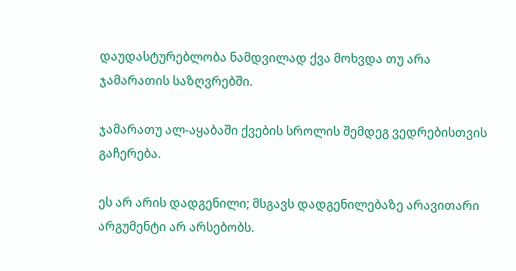დაუდასტურებლობა ნამდვილად ქვა მოხვდა თუ არა ჯამარათის საზღვრებში.

ჯამარათუ ალ-აყაბაში ქვების სროლის შემდეგ ვედრებისთვის გაჩერება.

ეს არ არის დადგენილი; მსგავს დადგენილებაზე არავითარი არგუმენტი არ არსებობს.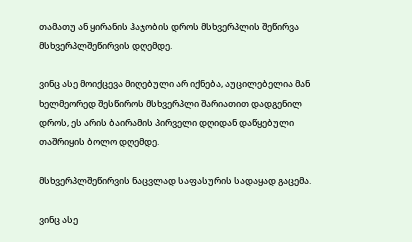თამათუ ან ყირანის ჰაჯობის დროს მსხვერპლის შეწირვა მსხვერპლშეწირვის დღემდე.

ვინც ასე მოიქცევა მიღებული არ იქნება, აუცილებელია მან ხელმეორედ შესწიროს მსხვერპლი შარიათით დადგენილ დროს, ეს არის ბაირამის პირველი დღიდან დაწყებული თაშრიყის ბოლო დღემდე.

მსხვერპლშეწირვის ნაცვლად საფასურის სადაყად გაცემა.

ვინც ასე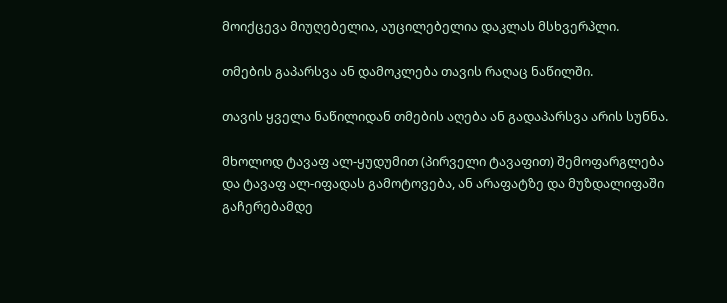მოიქცევა მიუღებელია, აუცილებელია დაკლას მსხვერპლი.

თმების გაპარსვა ან დამოკლება თავის რაღაც ნაწილში.

თავის ყველა ნაწილიდან თმების აღება ან გადაპარსვა არის სუნნა.

მხოლოდ ტავაფ ალ-ყუდუმით (პირველი ტავაფით) შემოფარგლება და ტავაფ ალ-იფადას გამოტოვება, ან არაფატზე და მუზდალიფაში გაჩერებამდე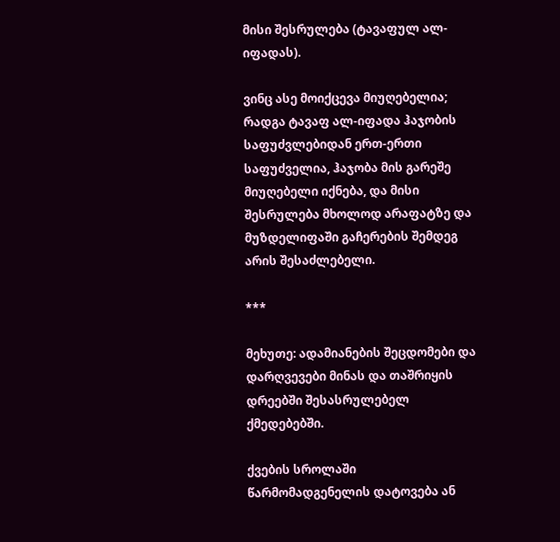მისი შესრულება (ტავაფულ ალ-იფადას).

ვინც ასე მოიქცევა მიუღებელია; რადგა ტავაფ ალ-იფადა ჰაჯობის საფუძვლებიდან ერთ-ერთი საფუძველია, ჰაჯობა მის გარეშე მიუღებელი იქნება, და მისი შესრულება მხოლოდ არაფატზე და მუზდელიფაში გაჩერების შემდეგ არის შესაძლებელი.

***

მეხუთე: ადამიანების შეცდომები და დარღვევები მინას და თაშრიყის დრეებში შესასრულებელ ქმედებებში.

ქვების სროლაში წარმომადგენელის დატოვება ან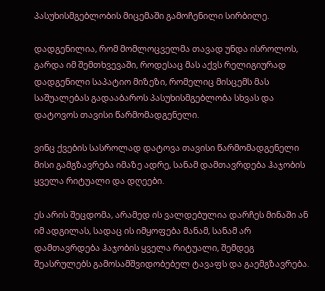პასუხისმგებლობის მიცემაში გამოჩენილი სირბილე.

დადგენილია, რომ მომლოცველმა თავად უნდა ისროლოს, გარდა იმ შემთხვევაში, როდესაც მას აქვს რელიგიურად დადგენილი საპატიო მიზეზი, რომელიც მისცემს მას საშუალებას გადააბაროს პასუხისმგებლობა სხვას და დატოვოს თავისი წარმომადგენელი.

ვინც ქვების სასროლად დატოვა თავისი წარმომადგენელი მისი გამგზავრება იმაზე ადრე, სანამ დამთავრდება ჰაჯობის ყველა რიტუალი და დღეები.

ეს არის შეცდომა, არამედ ის ვალდებულია დარჩეს მინაში ან იმ ადგილას, სადაც ის იმყოფება მანამ, სანამ არ დამთავრდება ჰაჯობის ყველა რიტუალი, შემდეგ შეასრულებს გამოსამშვიდობებელ ტავაფს და გაემგზავრება.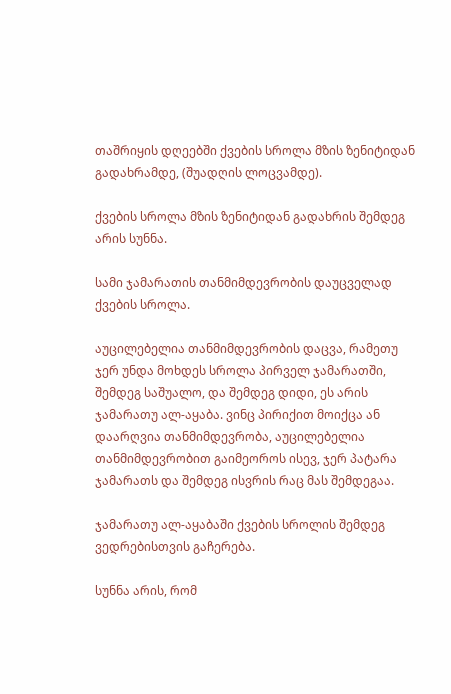თაშრიყის დღეებში ქვების სროლა მზის ზენიტიდან გადახრამდე, (შუადღის ლოცვამდე).

ქვების სროლა მზის ზენიტიდან გადახრის შემდეგ არის სუნნა.

სამი ჯამარათის თანმიმდევრობის დაუცველად ქვების სროლა.

აუცილებელია თანმიმდევრობის დაცვა, რამეთუ ჯერ უნდა მოხდეს სროლა პირველ ჯამარათში, შემდეგ საშუალო, და შემდეგ დიდი, ეს არის ჯამარათუ ალ-აყაბა. ვინც პირიქით მოიქცა ან დაარღვია თანმიმდევრობა, აუცილებელია თანმიმდევრობით გაიმეოროს ისევ, ჯერ პატარა ჯამარათს და შემდეგ ისვრის რაც მას შემდეგაა.

ჯამარათუ ალ-აყაბაში ქვების სროლის შემდეგ ვედრებისთვის გაჩერება.

სუნნა არის, რომ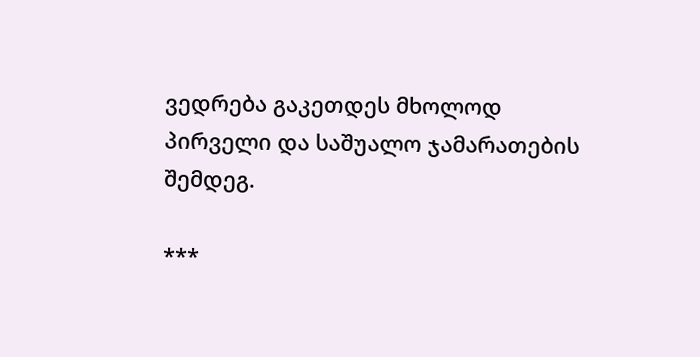ვედრება გაკეთდეს მხოლოდ პირველი და საშუალო ჯამარათების შემდეგ.

***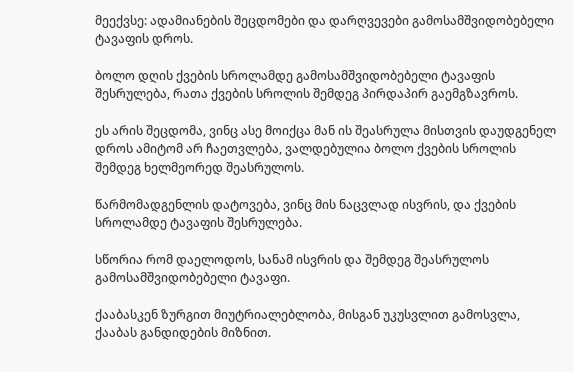მეექვსე: ადამიანების შეცდომები და დარღვევები გამოსამშვიდობებელი ტავაფის დროს.

ბოლო დღის ქვების სროლამდე გამოსამშვიდობებელი ტავაფის შესრულება, რათა ქვების სროლის შემდეგ პირდაპირ გაემგზავროს.

ეს არის შეცდომა, ვინც ასე მოიქცა მან ის შეასრულა მისთვის დაუდგენელ დროს ამიტომ არ ჩაეთვლება, ვალდებულია ბოლო ქვების სროლის შემდეგ ხელმეორედ შეასრულოს.

წარმომადგენლის დატოვება, ვინც მის ნაცვლად ისვრის, და ქვების სროლამდე ტავაფის შესრულება.

სწორია რომ დაელოდოს, სანამ ისვრის და შემდეგ შეასრულოს გამოსამშვიდობებელი ტავაფი.

ქააბასკენ ზურგით მიუტრიალებლობა, მისგან უკუსვლით გამოსვლა, ქააბას განდიდების მიზნით.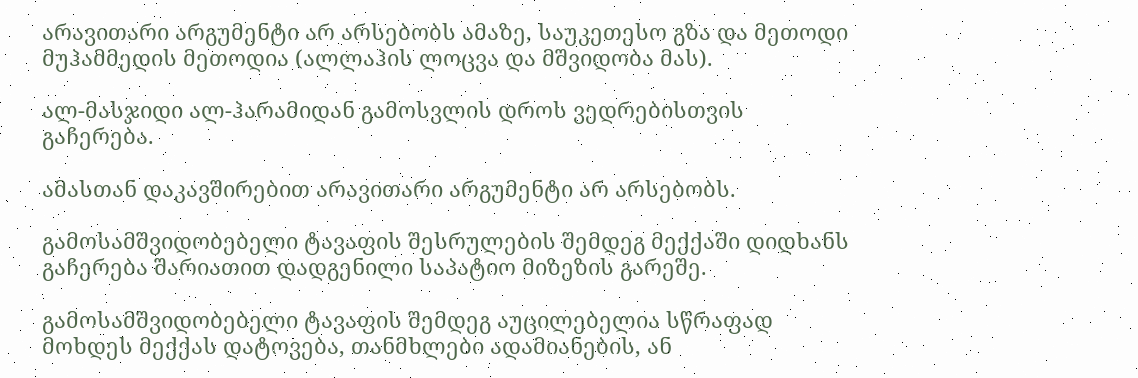არავითარი არგუმენტი არ არსებობს ამაზე, საუკეთესო გზა და მეთოდი მუჰამმედის მეთოდია (ალლაჰის ლოცვა და მშვიდობა მას).

ალ-მასჯიდი ალ-ჰარამიდან გამოსვლის დროს ვედრებისთვის გაჩერება.

ამასთან დაკავშირებით არავითარი არგუმენტი არ არსებობს.

გამოსამშვიდობებელი ტავაფის შესრულების შემდეგ მექქაში დიდხანს გაჩერება შარიათით დადგენილი საპატიო მიზეზის გარეშე.

გამოსამშვიდობებელი ტავაფის შემდეგ აუცილებელია სწრაფად მოხდეს მექქას დატოვება, თანმხლები ადამიანების, ან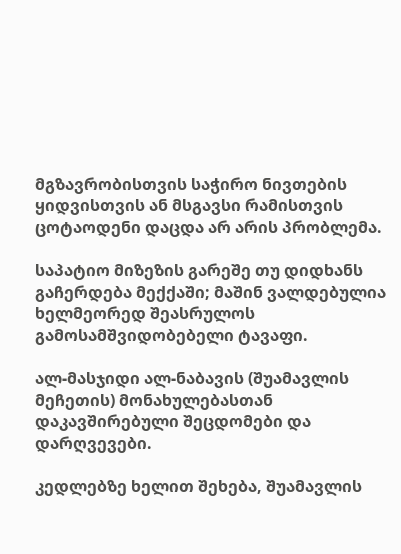მგზავრობისთვის საჭირო ნივთების ყიდვისთვის ან მსგავსი რამისთვის ცოტაოდენი დაცდა არ არის პრობლემა.

საპატიო მიზეზის გარეშე თუ დიდხანს გაჩერდება მექქაში; მაშინ ვალდებულია ხელმეორედ შეასრულოს გამოსამშვიდობებელი ტავაფი.

ალ-მასჯიდი ალ-ნაბავის (შუამავლის მეჩეთის) მონახულებასთან დაკავშირებული შეცდომები და დარღვევები.

კედლებზე ხელით შეხება, შუამავლის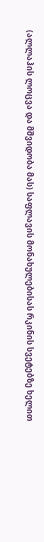(ალლაჰის ლოცვა და მშვიდობა მას) საფლავის მონახულებისას რკინის სვეტებზე ხელით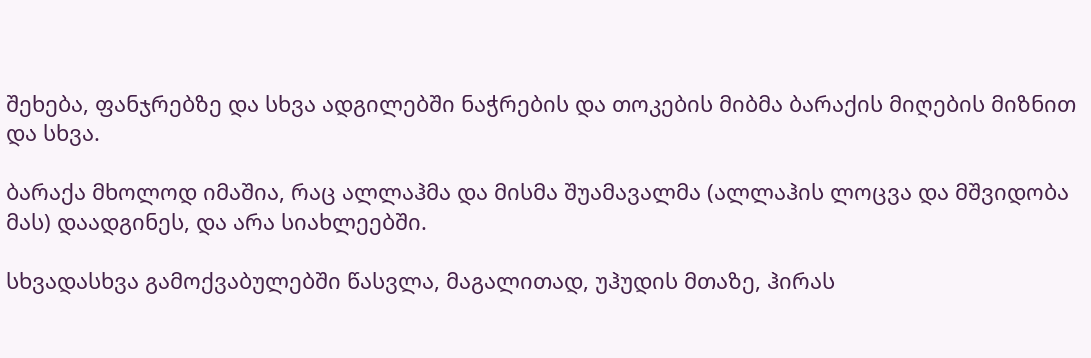შეხება, ფანჯრებზე და სხვა ადგილებში ნაჭრების და თოკების მიბმა ბარაქის მიღების მიზნით და სხვა.

ბარაქა მხოლოდ იმაშია, რაც ალლაჰმა და მისმა შუამავალმა (ალლაჰის ლოცვა და მშვიდობა მას) დაადგინეს, და არა სიახლეებში.

სხვადასხვა გამოქვაბულებში წასვლა, მაგალითად, უჰუდის მთაზე, ჰირას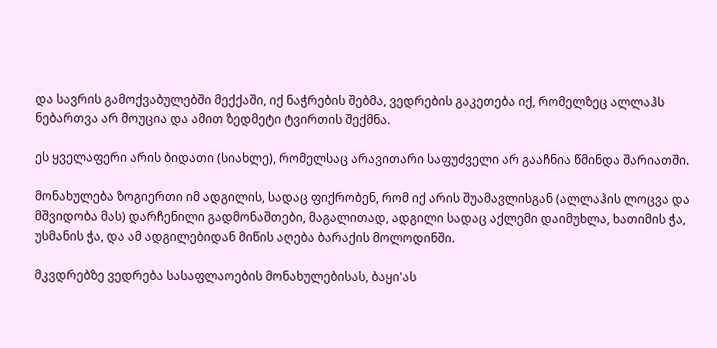და სავრის გამოქვაბულებში მექქაში, იქ ნაჭრების შებმა, ვედრების გაკეთება იქ, რომელზეც ალლაჰს ნებართვა არ მოუცია და ამით ზედმეტი ტვირთის შექმნა.

ეს ყველაფერი არის ბიდათი (სიახლე), რომელსაც არავითარი საფუძველი არ გააჩნია წმინდა შარიათში.

მონახულება ზოგიერთი იმ ადგილის, სადაც ფიქრობენ, რომ იქ არის შუამავლისგან (ალლაჰის ლოცვა და მშვიდობა მას) დარჩენილი გადმონაშთები, მაგალითად, ადგილი სადაც აქლემი დაიმუხლა, ხათიმის ჭა, უსმანის ჭა, და ამ ადგილებიდან მიწის აღება ბარაქის მოლოდინში.

მკვდრებზე ვედრება სასაფლაოების მონახულებისას, ბაყი'ას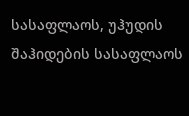სასაფლაოს, უჰუდის შაჰიდების სასაფლაოს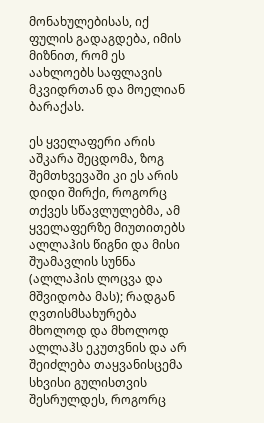მონახულებისას, იქ ფულის გადაგდება, იმის მიზნით, რომ ეს აახლოებს საფლავის მკვიდრთან და მოელიან ბარაქას.

ეს ყველაფერი არის აშკარა შეცდომა, ზოგ შემთხვევაში კი ეს არის დიდი შირქი, როგორც თქვეს სწავლულებმა, ამ ყველაფერზე მიუთითებს ალლაჰის წიგნი და მისი შუამავლის სუნნა (ალლაჰის ლოცვა და მშვიდობა მას); რადგან ღვთისმსახურება მხოლოდ და მხოლოდ ალლაჰს ეკუთვნის და არ შეიძლება თაყვანისცემა სხვისი გულისთვის შესრულდეს, როგორც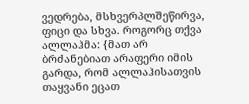ვედრება, მსხვერპლშეწირვა, ფიცი და სხვა. როგორც თქვა ალლაჰმა: {მათ არ ბრძანებიათ არაფერი იმის გარდა, რომ ალლაჰისათვის თაყვანი ეცათ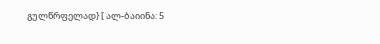გულწრფელად} [ ალ-ბაიინა: 5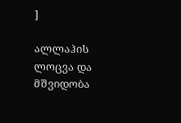]

ალლაჰის ლოცვა და მშვიდობა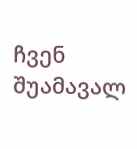ჩვენ შუამავალ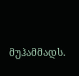მუჰამმადს.